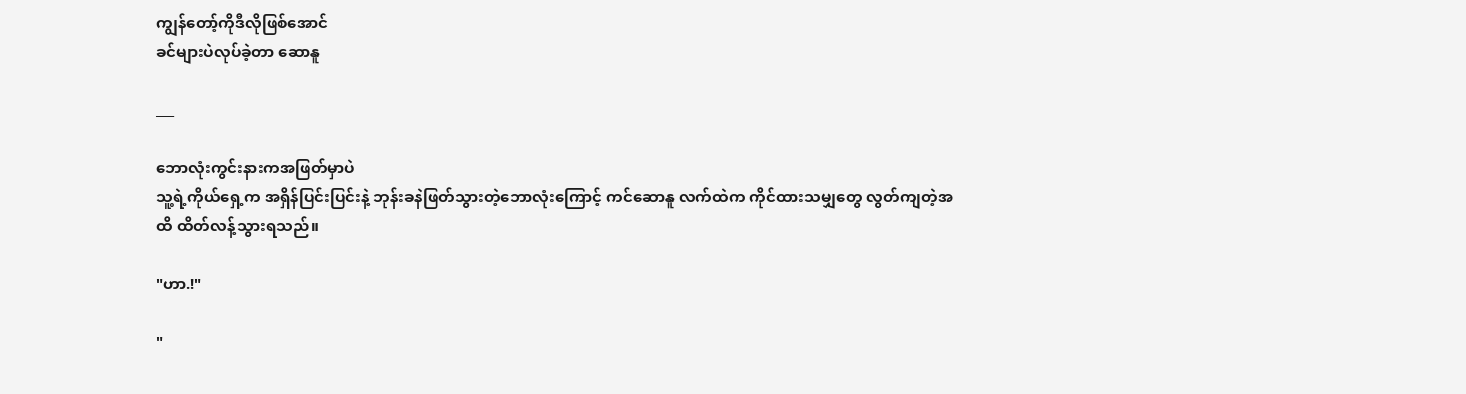ကျွန်တော့်ကိုဒီလိုဖြစ်အောင်
ခင်များပဲလုပ်ခဲ့တာ ဆောနူ

___

ဘောလုံးကွင်းနားကအဖြတ်မှာပဲ
သူ့ရဲ့ကိုယ်ရှေ့က အရှိန်ပြင်းပြင်းနဲ့ ဘုန်းခနဲဖြတ်သွားတဲ့ဘောလုံးကြောင့် ကင်ဆောနူ လက်ထဲက ကိုင်ထားသမျှတွေ လွတ်ကျတဲ့အထိ ထိတ်လန့်သွားရသည်။

"ဟာ.!"

"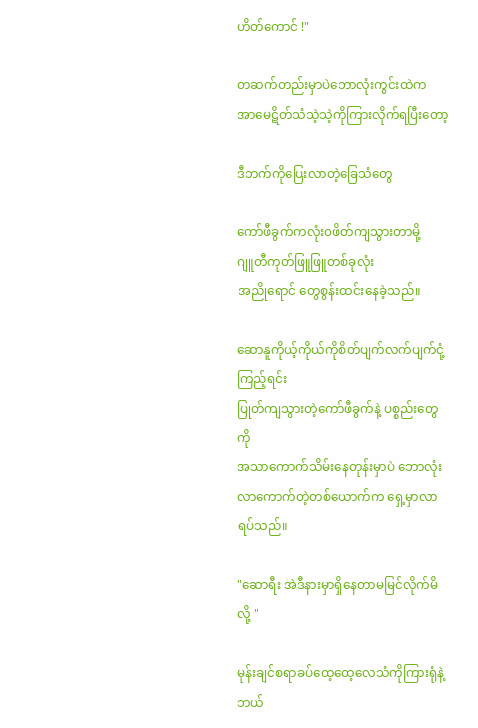ဟိတ်ကောင် !"

တဆက်တည်းမှာပဲဘောလုံးကွင်းထဲက
အာမေဋိတ်သံသဲ့သဲ့ကိုကြားလိုက်ရပြီးတော့

ဒီဘက်ကိုပြေးလာတဲ့ခြေသံတွေ

ကော်ဖီခွက်ကလုံး၀ဖိတ်ကျသွားတာမို့
ဂျူတီကုတ်ဖြူဖြူတစ်ခုလုံး
အညိုရောင် တွေစွန်းထင်းနေခဲ့သည်။

ဆောနူကိုယ့်ကိုယ်ကိုစိတ်ပျက်လက်ပျက်ငုံ့ကြည့်ရင်း
ပြုတ်ကျသွားတဲ့ကော်ဖီခွက်နဲ့ ပစ္စည်းတွေကို
အသာကောက်သိမ်းနေတုန်းမှာပဲ ဘောလုံးလာကောက်တဲ့တစ်ယောက်က ရှေ့မှာလာရပ်သည်။

"ဆောရီး အဲဒီနားမှာရှိနေတာမမြင်လိုက်မိလို့ "

မုန်းချင်စရာခပ်ထေ့ထေ့လေသံကိုကြားရုံနဲ့
ဘယ်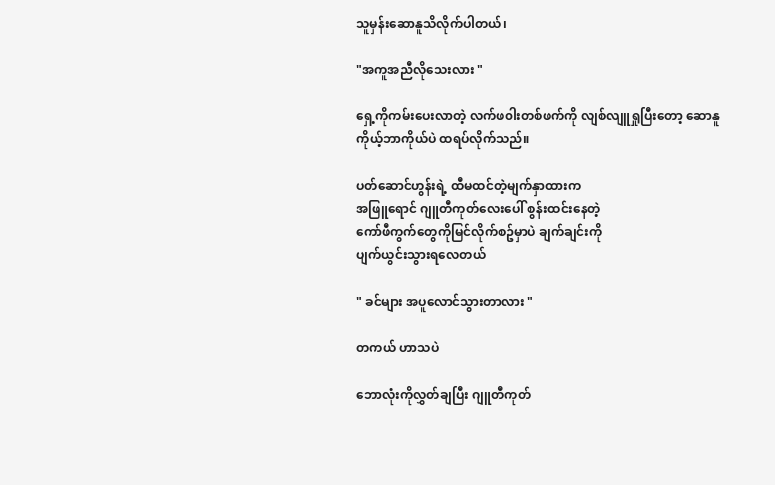သူမှန်းဆောနူသိလိုက်ပါတယ်၊

"အကူအညီလိုသေးလား "

ရှေ့ကိုကမ်းပေးလာတဲ့ လက်ဖ၀ါးတစ်ဖက်ကို လျစ်လျူရှုပြီးတော့ ဆောနူ ကိုယ့်ဘာကိုယ်ပဲ ထရပ်လိုက်သည်။

ပတ်ဆောင်ဟွန်းရဲ့ ထီမထင်တဲ့မျက်နှာထားက
အဖြူရောင် ဂျူတီကုတ်လေးပေါ် စွန်းထင်းနေတဲ့
ကော်ဖီကွက်တွေကိုမြင်လိုက်စဥ်မှာပဲ ချက်ချင်းကို
ပျက်ယွင်းသွားရလေတယ်

" ခင်များ အပူလောင်သွားတာလား "

တကယ် ဟာသပဲ

ဘောလုံးကိုလွှတ်ချပြီး ဂျူတီကုတ်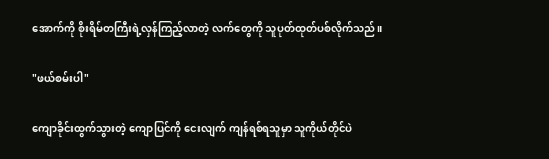အောက်ကို စိုးရိမ်တကြီးရဲ့လှန်ကြည့်လာတဲ့ လက်တွေကို သူပုတ်ထုတ်ပစ်လိုက်သည်။

"ဖယ်စမ်းပါ"

ကျောခိုင်းထွက်သွားတဲ့ ကျောပြင်ကို ငေးလျက် ကျန်ရစ်ရသူမှာ သူကိုယ်တိုင်ပဲ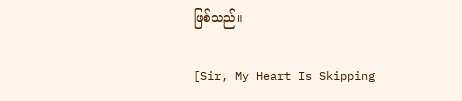ဖြစ်သည်။

[Sir, My Heart Is Skipping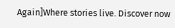Again]Where stories live. Discover now